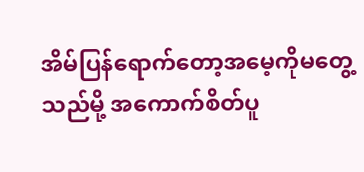အိမ်ပြန်ရောက်တော့အမေ့ကိုမတွေ့သည်မို့ အကောက်စိတ်ပူ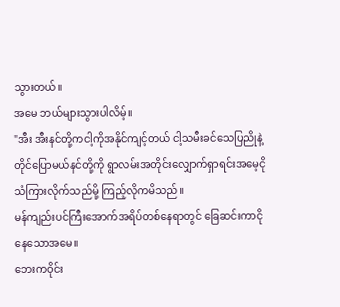သွားတယ်။
အမေ ဘယ်များသွားပါလိမ့်။
"အီး အီးနင်တို့ကငါ့ကိုအနိုင်ကျင့်တယ် ငါ့သမီးခင်သေပြညိုနဲ့တိုင်ပြောမယ်နင်တို့ကို ရွာလမ်းအတိုင်းလျှောက်ရှာရင်းအမေ့ငိုသံကြားလိုက်သည်မို့ ကြည့်လိုကမိသည်။
မန်ကျည်းပင်ကြီးအောက်အရိပ်တစ်နေရာတွင် ခြေဆင်းကာငိုနေသောအမေ။
ဘေးကဝိုင်း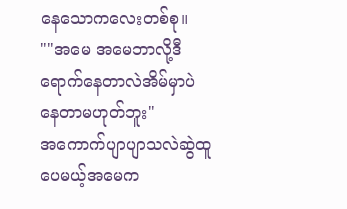နေသောကလေးတစ်စု။
""အမေ အမေဘာလို့ဒီရောက်နေတာလဲအိမ်မှာပဲနေတာမဟုတ်ဘူး"
အကောက်ပျာပျာသလဲဆွဲထူပေမယ့်အမေက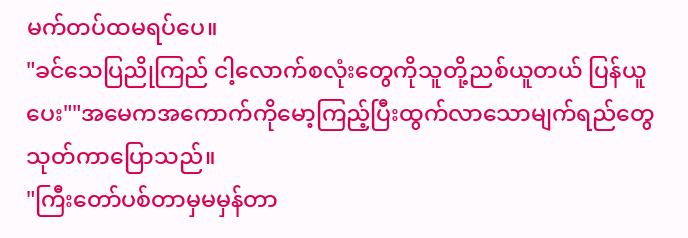မက်တပ်ထမရပ်ပေ။
"ခင်သေပြညိုကြည် ငါ့လောက်စလုံးတွေကိုသူတို့ညစ်ယူတယ် ပြန်ယူပေး""အမေကအကောက်ကိုမော့ကြည့်ပြီးထွက်လာသောမျက်ရည်တွေသုတ်ကာပြောသည်။
"ကြီးတော်ပစ်တာမှမမှန်တာ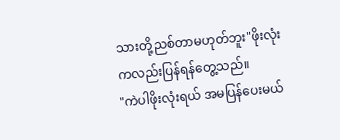သားတို့ညစ်တာမဟုတ်ဘူး"ဖိုးလုံးကလည်းပြန်ရန်တွေ့သည်။
"ကဲပါဖိုးလုံးရယ် အမပြန်ပေးမယ်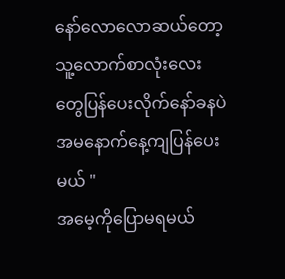နော်လောလောဆယ်တော့ သူ့လောက်စာလုံးလေးတွေပြန်ပေးလိုက်နော်ခနပဲအမနောက်နေ့ကျပြန်ပေးမယ် "
အမေ့ကိုပြောမရမယ်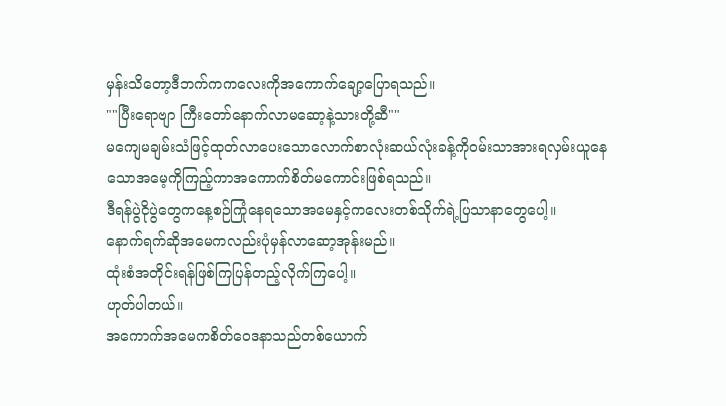မှန်းသိတော့ဒီဘက်ကကလေးကိုအကောက်ချော့ပြောရသည်။
""ပြီးရောဗျာ ကြီးတော်နောက်လာမဆော့နဲ့သားတို့ဆီ""
မကျေမချမ်းသံဖြင့်ထုတ်လာပေးသောလောက်စာလုံးဆယ်လုံးခန့်ကို၀မ်းသာအားရလှမ်းယူနေသောအမေ့ကိုကြည့်ကာအကောက်စိတ်မကောင်းဖြစ်ရသည်။
ဒီရန်ပွဲငိုပွဲတွေကနေ့စဉ်ကြုံနေရသောအမေနှင့်ကလေးတစ်သိုက်ရဲ့ပြသာနာတွေပေါ့။
နောက်ရက်ဆိုအမေကလည်းပုံမှန်လာဆော့အုန်းမည်။
ထုံးစံအတိုင်းရန်ဖြစ်ကြပြန်တည့်လိုက်ကြပေါ့။
ဟုတ်ပါတယ်။
အကောက်အမေကစိတ်ဝေဒနာသည်တစ်ယောက်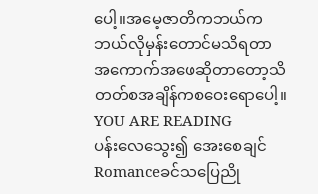ပေါ့။အမေ့ဇာတိကဘယ်ကဘယ်လိုမှန်းတောင်မသိရတာ အကောက်အဖေဆိုတာတော့သိတတ်စအချိန်ကစဝေးရောပေါ့။
YOU ARE READING
ပန်းလေသွေး၍ အေးစေချင်
Romanceခင်သပြေညို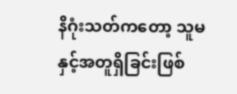နိဂုံးသတ်ကတော့ သူမနှင့်အတူရှိခြင်းဖြစ်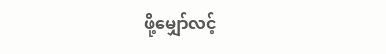ဖို့မျှော်လင့်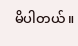မိပါတယ်။